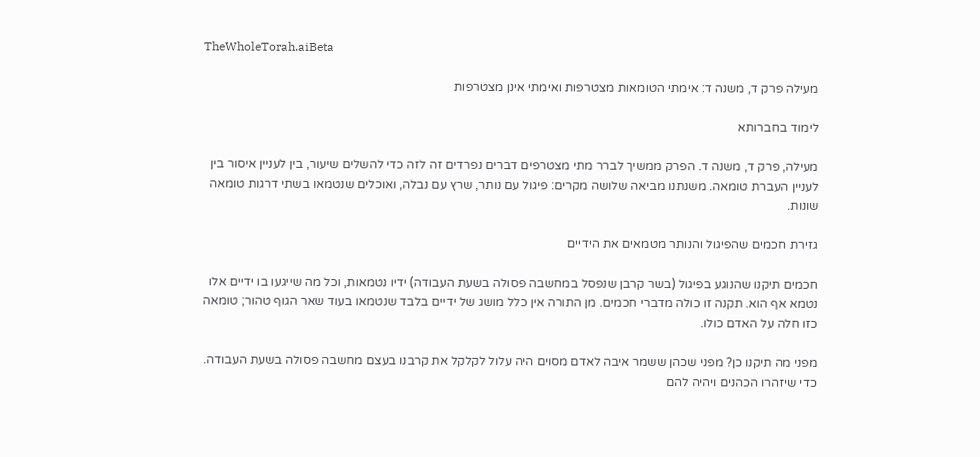TheWholeTorah.aiBeta

מעילה פרק ד, משנה ד: אימתי הטומאות מצטרפות ואימתי אינן מצטרפות

לימוד בחברותא

מעילה, פרק ד, משנה ד. הפרק ממשיך לברר מתי מצטרפים דברים נפרדים זה לזה כדי להשלים שיעור, בין לעניין איסור בין לעניין העברת טומאה. משנתנו מביאה שלושה מקרים: פיגול עם נותר, שרץ עם נבלה, ואוכלים שנטמאו בשתי דרגות טומאה שונות.

גזירת חכמים שהפיגול והנותר מטמאים את הידיים

חכמים תיקנו שהנוגע בפיגול (בשר קרבן שנפסל במחשבה פסולה בשעת העבודה) ידיו נטמאות, וכל מה שייגעו בו ידיים אלו נטמא אף הוא. תקנה זו כולה מדברי חכמים. מן התורה אין כלל מושג של ידיים בלבד שנטמאו בעוד שאר הגוף טהור; טומאה כזו חלה על האדם כולו.

מפני מה תיקנו כן? מפני שכהן ששמר איבה לאדם מסוים היה עלול לקלקל את קרבנו בעצם מחשבה פסולה בשעת העבודה. כדי שיזהרו הכהנים ויהיה להם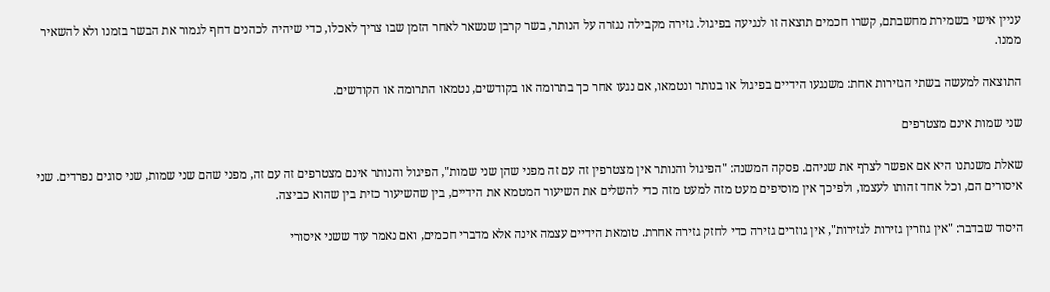עניין אישי בשמירת מחשבתם, קשרו חכמים תוצאה זו לנגיעה בפיגול. גזירה מקבילה נגזרה על הנותר, בשר קרבן שנשאר לאחר הזמן שבו צריך לאכלו, כדי שיהיה לכהנים דחף לגמור את הבשר בזמנו ולא להשאיר ממנו.

התוצאה למעשה בשתי הגזירות אחת: משנגעו הידיים בפיגול או בנותר ונטמאו, אם נגעו אחר כך בתרומה או בקודשים, נטמאו התרומה או הקודשים.

שני שמות אינם מצטרפים

שאלת משנתנו היא אם אפשר לצרף את שניהם. פסקה המשנה: "הפיגול והנותר אין מצטרפין זה עם זה מפני שהן שני שמות", הפיגול והנותר אינם מצטרפים זה עם זה, מפני שהם שני שמות, שני סוגים נפרדים. שני איסורים הם, וכל אחד זהותו לעצמו, ולפיכך אין מוסיפים מעט מזה למעט מזה כדי להשלים את השיעור המטמא את הידיים, בין שהשיעור כזית בין שהוא כביצה.

היסוד שבדבר: "אין גוזרין גזירות לגזירות", אין גוזרים גזירה כדי לחזק גזירה אחרת. טומאת הידיים עצמה אינה אלא מדברי חכמים, ואם נאמר עוד ששני איסורי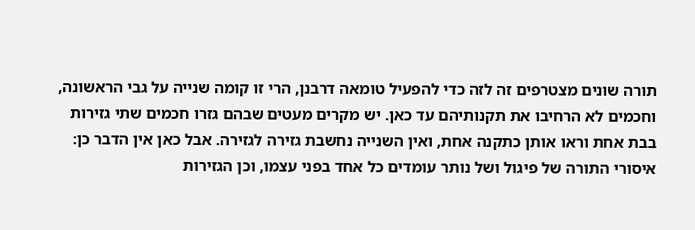תורה שונים מצטרפים זה לזה כדי להפעיל טומאה דרבנן, הרי זו קומה שנייה על גבי הראשונה, וחכמים לא הרחיבו את תקנותיהם עד כאן. יש מקרים מעטים שבהם גזרו חכמים שתי גזירות בבת אחת וראו אותן כתקנה אחת, ואין השנייה נחשבת גזירה לגזירה. אבל כאן אין הדבר כן: איסורי התורה של פיגול ושל נותר עומדים כל אחד בפני עצמו, וכן הגזירות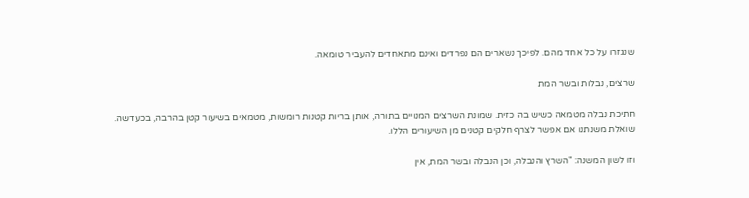שנגזרו על כל אחד מהם. לפיכך נשארים הם נפרדים ואינם מתאחדים להעביר טומאה.

שרצים, נבלות ובשר המת

חתיכת נבלה מטמאה כשיש בה כזית. שמונת השרצים המנויים בתורה, אותן בריות קטנות רומשות, מטמאים בשיעור קטן בהרבה, בכעדשה. שואלת משנתנו אם אפשר לצרף חלקים קטנים מן השיעורים הללו.

וזו לשון המשנה: "השרץ והנבלה, וכן הנבלה ובשר המת, אין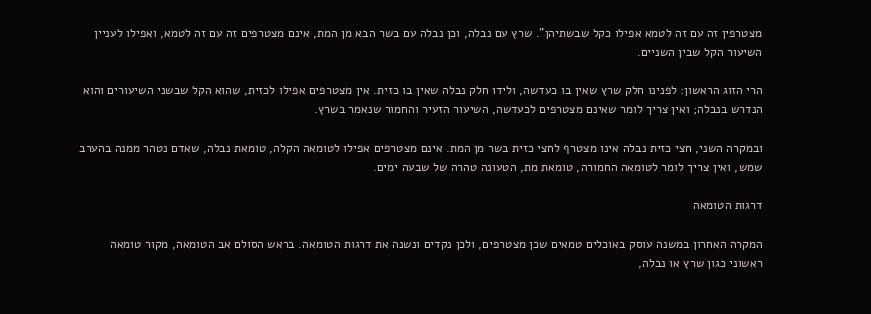מצטרפין זה עם זה לטמא אפילו כקל שבשתיהן". שרץ עם נבלה, וכן נבלה עם בשר הבא מן המת, אינם מצטרפים זה עם זה לטמא, ואפילו לעניין השיעור הקל שבין השניים.

הרי הזוג הראשון: לפנינו חלק שרץ שאין בו כעדשה, ולידו חלק נבלה שאין בו כזית. אין מצטרפים אפילו לכזית, שהוא הקל שבשני השיעורים והוא הנדרש בנבלה; ואין צריך לומר שאינם מצטרפים לכעדשה, השיעור הזעיר והחמור שנאמר בשרץ.

ובמקרה השני, חצי כזית נבלה אינו מצטרף לחצי כזית בשר מן המת. אינם מצטרפים אפילו לטומאה הקלה, טומאת נבלה, שאדם נטהר ממנה בהערב שמש, ואין צריך לומר לטומאה החמורה, טומאת מת, הטעונה טהרה של שבעה ימים.

דרגות הטומאה

המקרה האחרון במשנה עוסק באוכלים טמאים שכן מצטרפים, ולכן נקדים ונשנה את דרגות הטומאה. בראש הסולם אב הטומאה, מקור טומאה ראשוני כגון שרץ או נבלה,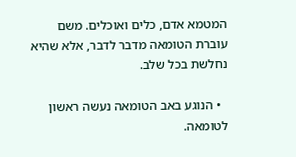המטמא אדם, כלים ואוכלים. משם עוברת הטומאה מדבר לדבר, אלא שהיא נחלשת בכל שלב.

  • הנוגע באב הטומאה נעשה ראשון לטומאה.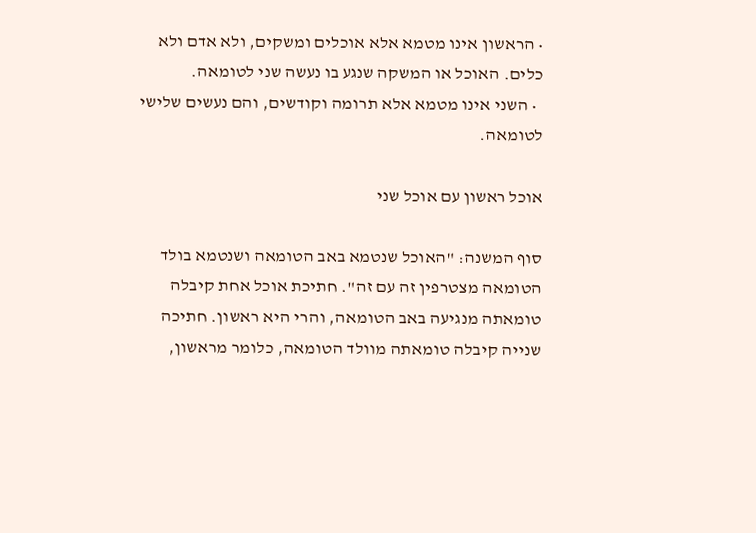• הראשון אינו מטמא אלא אוכלים ומשקים, ולא אדם ולא כלים. האוכל או המשקה שנגע בו נעשה שני לטומאה.
  • השני אינו מטמא אלא תרומה וקודשים, והם נעשים שלישי לטומאה.

אוכל ראשון עם אוכל שני

סוף המשנה: "האוכל שנטמא באב הטומאה ושנטמא בולד הטומאה מצטרפין זה עם זה". חתיכת אוכל אחת קיבלה טומאתה מנגיעה באב הטומאה, והרי היא ראשון. חתיכה שנייה קיבלה טומאתה מוולד הטומאה, כלומר מראשון,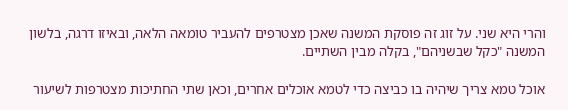והרי היא שני. על זוג זה פוסקת המשנה שאכן מצטרפים להעביר טומאה הלאה, ובאיזו דרגה, בלשון המשנה "כקל שבשניהם", בקלה מבין השתיים.

אוכל טמא צריך שיהיה בו כביצה כדי לטמא אוכלים אחרים, וכאן שתי החתיכות מצטרפות לשיעור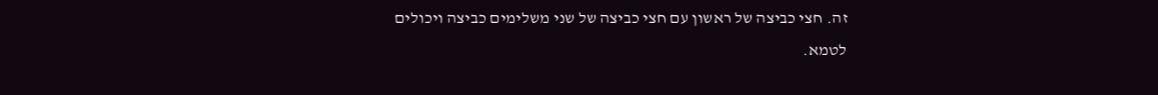זה. חצי כביצה של ראשון עם חצי כביצה של שני משלימים כביצה ויכולים לטמא.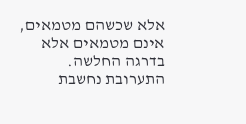אלא שכשהם מטמאים, אינם מטמאים אלא בדרגה החלשה. התערובת נחשבת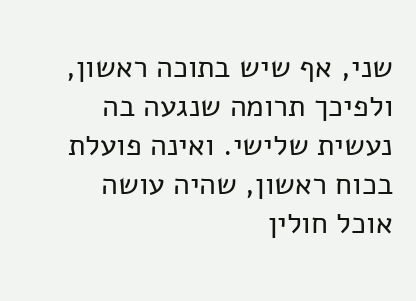שני, אף שיש בתוכה ראשון, ולפיכך תרומה שנגעה בה נעשית שלישי. ואינה פועלת בכוח ראשון, שהיה עושה אוכל חולין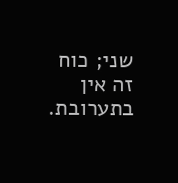שני; כוח זה אין בתערובת.